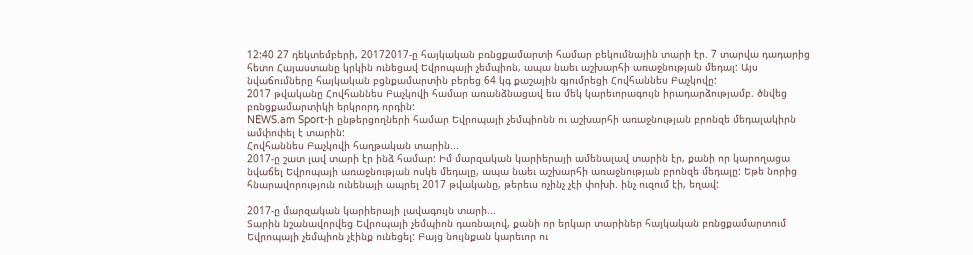12:40 27 դեկտեմբերի, 20172017-ը հայկական բռնցքամարտի համար բեկումնային տարի էր. 7 տարվա դադարից հետո Հայաստանը կրկին ունեցավ Եվրոպայի չեմպիոն, ապա նաեւ աշխարհի առաջնության մեդալ: Այս նվաճումները հայկական բցնքամարտին բերեց 64 կգ քաշային գյումրեցի Հովհաննես Բաչկովը:
2017 թվականը Հովհաննես Բաչկովի համար առանձնացավ եւս մեկ կարեւորագույն իրադարձությամբ. ծնվեց բռնցքամարտիկի երկրորդ որդին:
NEWS.am Sport-ի ընթերցողների համար Եվրոպայի չեմպիոնն ու աշխարհի առաջնության բրոնզե մեդալակիրն ամփոփել է տարին:
Հովհաննես Բաչկովի հաղթական տարին...
2017-ը շատ լավ տարի էր ինձ համար: Իմ մարզական կարիերայի ամենալավ տարին էր, քանի որ կարողացա նվաճել Եվրոպայի առաջնության ոսկե մեդալը, ապա նաեւ աշխարհի առաջնության բրոնզե մեդալը: Եթե նորից հնարավորություն ունենայի ապրել 2017 թվականը, թերեւս ոչինչ չէի փոխի. ինչ ուզում էի, եղավ:

2017-ը մարզական կարիերայի լավագույն տարի...
Տարին նշանավորվեց Եվրոպայի չեմպիոն դառնալով, քանի որ երկար տարիներ հայկական բռնցքամարտում Եվրոպայի չեմպիոն չէինք ունեցել: Բայց նույնքան կարեւոր ու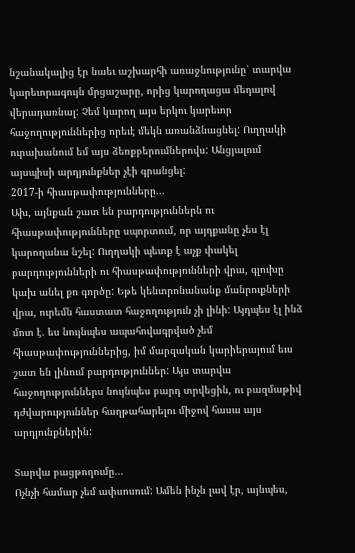նշանակալից էր նաեւ աշխարհի առաջնությունը՝ տարվա կարեւորագույն մրցաշարը, որից կարողացա մեդալով վերադառնալ: Չեմ կարող այս երկու կարեւոր հաջողություններից որեւէ մեկն առանձնացնել: Ուղղակի ուրախանում եմ այս ձեռքբերումներովս: Անցյալում այսպիսի արդյունքներ չէի գրանցել:
2017-ի հիասթափությունները...
Ախ, այնքան շատ են բարդություններն ու հիասթափությունները սպորտում, որ այդքանը չես էլ կարողանա նշել: Ուղղակի պետք է աչք փակել բարդությունների ու հիասթափությունների վրա, գլուխը կախ անել քո գործը: Եթե կենտրոնանանք մանրուքների վրա, ուրեմն հաստատ հաջողություն չի լինի: Այդպես էլ ինձ մոտ է. ես նույնպես ապահովագրված չեմ հիասթափություններից, իմ մարզական կարիերայում եւս շատ են լինում բարդություններ: Այս տարվա հաջողություններս նույնպես բարդ տրվեցին, ու բազմաթիվ դժվարություններ հաղթահարելու միջով հասա այս արդյունքներին:

Տարվա բացթողումը...
Ոչնչի համար չեմ ափսոսում: Ամեն ինչն լավ էր, այնպես,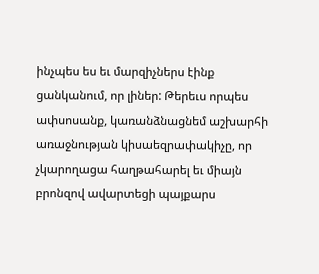ինչպես ես եւ մարզիչներս էինք ցանկանում, որ լիներ: Թերեւս որպես ափսոսանք, կառանձնացնեմ աշխարհի առաջնության կիսաեզրափակիչը, որ չկարողացա հաղթահարել եւ միայն բրոնզով ավարտեցի պայքարս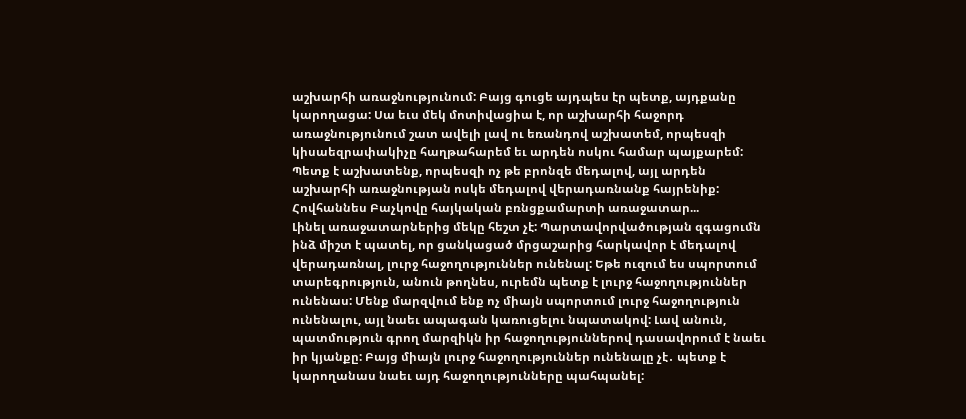աշխարհի առաջնությունում: Բայց գուցե այդպես էր պետք, այդքանը կարողացա: Սա եւս մեկ մոտիվացիա է, որ աշխարհի հաջորդ առաջնությունում շատ ավելի լավ ու եռանդով աշխատեմ, որպեսզի կիսաեզրափակիչը հաղթահարեմ եւ արդեն ոսկու համար պայքարեմ: Պետք է աշխատենք, որպեսզի ոչ թե բրոնզե մեդալով, այլ արդեն աշխարհի առաջնության ոսկե մեդալով վերադառնանք հայրենիք:
Հովհաննես Բաչկովը հայկական բռնցքամարտի առաջատար...
Լինել առաջատարներից մեկը հեշտ չէ: Պարտավորվածության զգացումն ինձ միշտ է պատել, որ ցանկացած մրցաշարից հարկավոր է մեդալով վերադառնալ, լուրջ հաջողություններ ունենալ: Եթե ուզում ես սպորտում տարեգրություն, անուն թողնես, ուրեմն պետք է լուրջ հաջողություններ ունենաս: Մենք մարզվում ենք ոչ միայն սպորտում լուրջ հաջողություն ունենալու, այլ նաեւ ապագան կառուցելու նպատակով: Լավ անուն, պատմություն գրող մարզիկն իր հաջողություններով դասավորում է նաեւ իր կյանքը: Բայց միայն լուրջ հաջողություններ ունենալը չէ․ պետք է կարողանաս նաեւ այդ հաջողությունները պահպանել: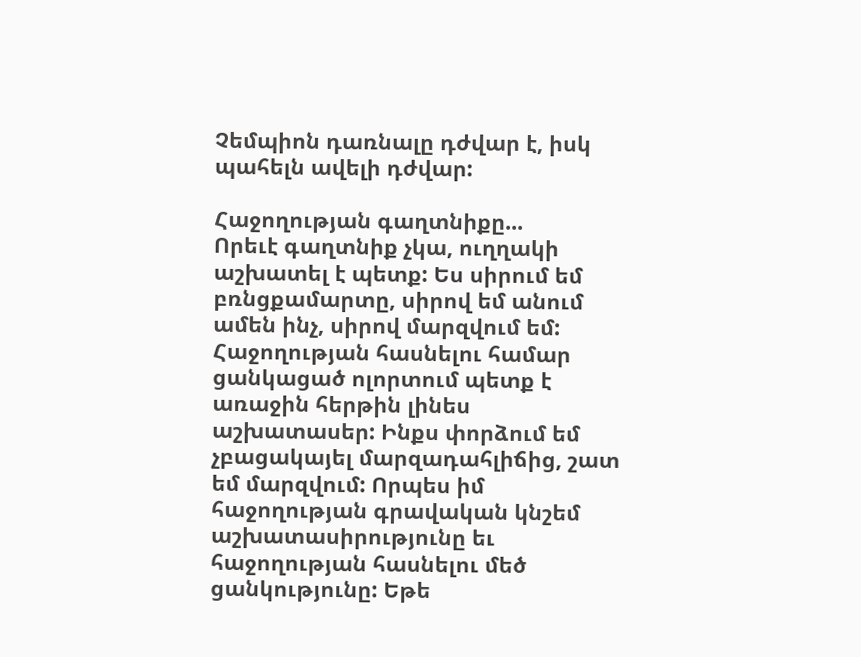Չեմպիոն դառնալը դժվար է, իսկ պահելն ավելի դժվար:

Հաջողության գաղտնիքը...
Որեւէ գաղտնիք չկա, ուղղակի աշխատել է պետք: Ես սիրում եմ բռնցքամարտը, սիրով եմ անում ամեն ինչ, սիրով մարզվում եմ: Հաջողության հասնելու համար ցանկացած ոլորտում պետք է առաջին հերթին լինես աշխատասեր: Ինքս փորձում եմ չբացակայել մարզադահլիճից, շատ եմ մարզվում: Որպես իմ հաջողության գրավական կնշեմ աշխատասիրությունը եւ հաջողության հասնելու մեծ ցանկությունը: Եթե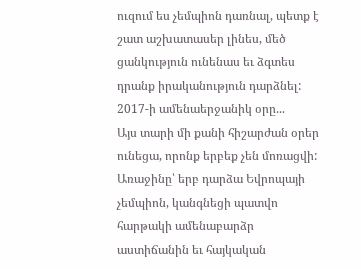ուզում ես չեմպիոն դառնալ, պետք է շատ աշխատասեր լինես, մեծ ցանկություն ունենաս եւ ձգտես դրանք իրականություն դարձնել:
2017-ի ամենաերջանիկ օրը...
Այս տարի մի քանի հիշարժան օրեր ունեցա, որոնք երբեք չեն մոռացվի: Առաջինը՝ երբ դարձա Եվրոպայի չեմպիոն, կանգնեցի պատվո հարթակի ամենաբարձր աստիճանին եւ հայկական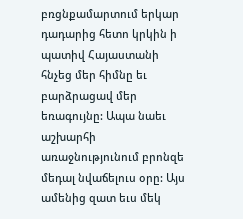բռցնքամարտում երկար դադարից հետո կրկին ի պատիվ Հայաստանի հնչեց մեր հիմնը եւ բարձրացավ մեր եռագույնը: Ապա նաեւ աշխարհի առաջնությունում բրոնզե մեդալ նվաճելուս օրը: Այս ամենից զատ եւս մեկ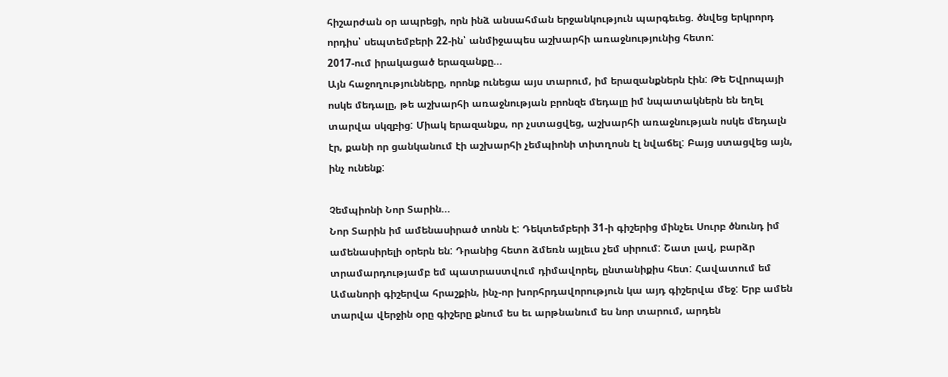հիշարժան օր ապրեցի, որն ինձ անսահման երջանկություն պարգեւեց. ծնվեց երկրորդ որդիս՝ սեպտեմբերի 22-ին՝ անմիջապես աշխարհի առաջնությունից հետո:
2017-ում իրակացած երազանքը...
Այն հաջողությունները, որոնք ունեցա այս տարում, իմ երազանքներն էին: Թե Եվրոպայի ոսկե մեդալը, թե աշխարհի առաջնության բրոնզե մեդալը իմ նպատակներն են եղել տարվա սկզբից: Միակ երազանքս, որ չստացվեց, աշխարհի առաջնության ոսկե մեդալն էր, քանի որ ցանկանում էի աշխարհի չեմպիոնի տիտղոսն էլ նվաճել: Բայց ստացվեց այն, ինչ ունենք:

Չեմպիոնի Նոր Տարին...
Նոր Տարին իմ ամենասիրած տոնն է: Դեկտեմբերի 31-ի գիշերից մինչեւ Սուրբ ծնունդ իմ ամենասիրելի օրերն են: Դրանից հետո ձմեռն այլեւս չեմ սիրում: Շատ լավ, բարձր տրամարդությամբ եմ պատրաստվում դիմավորել, ընտանիքիս հետ: Հավատում եմ Ամանորի գիշերվա հրաշքին, ինչ-որ խորհրդավորություն կա այդ գիշերվա մեջ: Երբ ամեն տարվա վերջին օրը գիշերը քնում ես եւ արթնանում ես նոր տարում, արդեն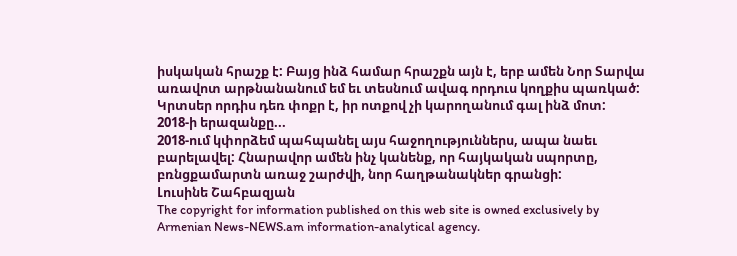իսկական հրաշք է: Բայց ինձ համար հրաշքն այն է, երբ ամեն Նոր Տարվա առավոտ արթնանանում եմ եւ տեսնում ավագ որդուս կողքիս պառկած: Կրտսեր որդիս դեռ փոքր է, իր ոտքով չի կարողանում գալ ինձ մոտ:
2018-ի երազանքը...
2018-ում կփորձեմ պահպանել այս հաջողություններս, ապա նաեւ բարելավել: Հնարավոր ամեն ինչ կանենք, որ հայկական սպորտը, բռնցքամարտն առաջ շարժվի, նոր հաղթանակներ գրանցի:
Լուսինե Շահբազյան
The copyright for information published on this web site is owned exclusively by Armenian News-NEWS.am information-analytical agency.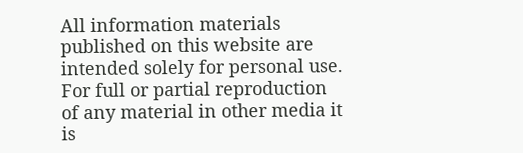All information materials published on this website are intended solely for personal use. For full or partial reproduction of any material in other media it is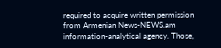required to acquire written permission from Armenian News-NEWS.am information-analytical agency. Those,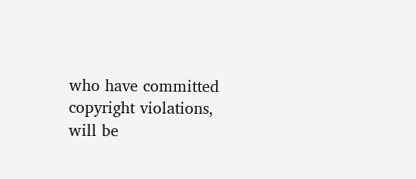who have committed copyright violations, will be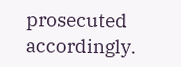prosecuted accordingly.